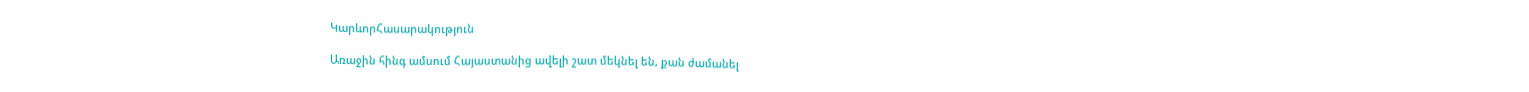ԿարևորՀասարակություն

Առաջին հինգ ամսում Հայաստանից ավելի շատ մեկնել են, քան ժամանել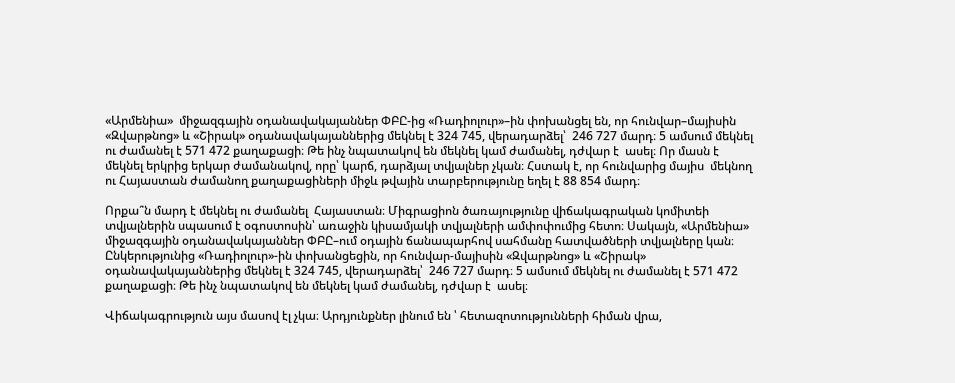«Արմենիա»  միջազգային օդանավակայաններ ՓԲԸ-ից «Ռադիոլուր»–ին փոխանցել են, որ հունվար–մայիսին «Զվարթնոց» և «Շիրակ» օդանավակայաններից մեկնել է 324 745, վերադարձել՝  246 727 մարդ։ 5 ամսում մեկնել ու ժամանել է 571 472 քաղաքացի։ Թե ինչ նպատակով են մեկնել կամ ժամանել, դժվար է  ասել։ Որ մասն է մեկնել երկրից երկար ժամանակով, որը՝ կարճ, դարձյալ տվյալներ չկան։ Հստակ է, որ հունվարից մայիս  մեկնող ու Հայաստան ժամանող քաղաքացիների միջև թվային տարբերությունը եղել է 88 854 մարդ։

Որքա՞ն մարդ է մեկնել ու ժամանել  Հայաստան։ Միգրացիոն ծառայությունը վիճակագրական կոմիտեի տվյալներին սպասում է օգոստոսին՝ առաջին կիսամյակի տվյալների ամփոփումից հետո։ Սակայն, «Արմենիա»  միջազգային օդանավակայաններ ՓԲԸ–ում օդային ճանապարհով սահմանը հատվածների տվյալները կան։ Ընկերությունից «Ռադիոլուր»-ին փոխանցեցին, որ հունվար-մայիսին «Զվարթնոց» և «Շիրակ» օդանավակայաններից մեկնել է 324 745, վերադարձել՝  246 727 մարդ։ 5 ամսում մեկնել ու ժամանել է 571 472 քաղաքացի։ Թե ինչ նպատակով են մեկնել կամ ժամանել, դժվար է  ասել։

Վիճակագրություն այս մասով էլ չկա։ Արդյունքներ լինում են ՝ հետազոտությունների հիման վրա,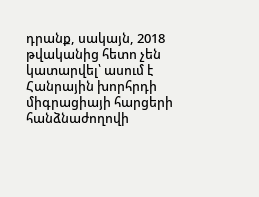դրանք, սակայն, 2018 թվականից հետո չեն կատարվել՝ ասում է   Հանրային խորհրդի միգրացիայի հարցերի հանձնաժողովի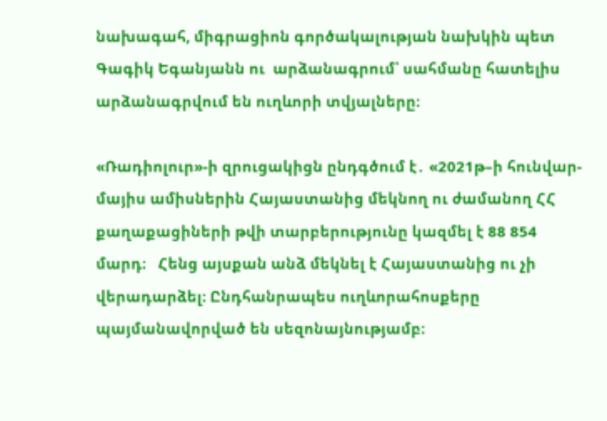նախագահ, միգրացիոն գործակալության նախկին պետ Գագիկ Եգանյանն ու  արձանագրում՝ սահմանը հատելիս  արձանագրվում են ուղևորի տվյալները։

«Ռադիոլուր»-ի զրուցակիցն ընդգծում է․ «2021թ–ի հունվար-մայիս ամիսներին Հայաստանից մեկնող ու ժամանող ՀՀ քաղաքացիների թվի տարբերությունը կազմել է 88 854 մարդ։   Հենց այսքան անձ մեկնել է Հայաստանից ու չի վերադարձել։ Ընդհանրապես ուղևորահոսքերը պայմանավորված են սեզոնայնությամբ։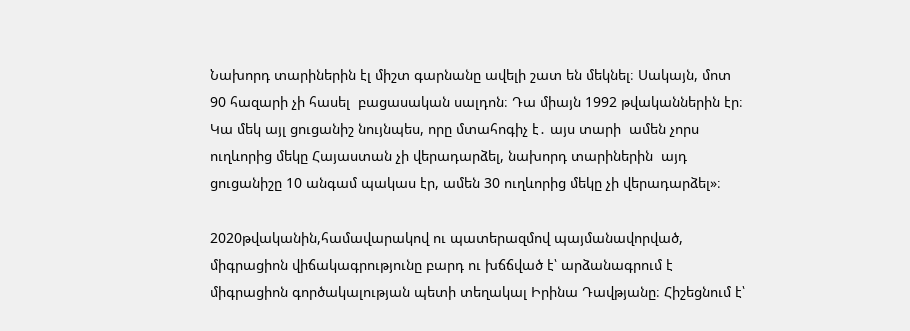Նախորդ տարիներին էլ միշտ գարնանը ավելի շատ են մեկնել։ Սակայն, մոտ 90 հազարի չի հասել  բացասական սալդոն։ Դա միայն 1992 թվականներին էր։ Կա մեկ այլ ցուցանիշ նույնպես, որը մտահոգիչ է․ այս տարի  ամեն չորս ուղևորից մեկը Հայաստան չի վերադարձել, նախորդ տարիներին  այդ ցուցանիշը 10 անգամ պակաս էր, ամեն 30 ուղևորից մեկը չի վերադարձել»։

2020թվականին,համավարակով ու պատերազմով պայմանավորված, միգրացիոն վիճակագրությունը բարդ ու խճճված է՝ արձանագրում է միգրացիոն գործակալության պետի տեղակալ Իրինա Դավթյանը։ Հիշեցնում է՝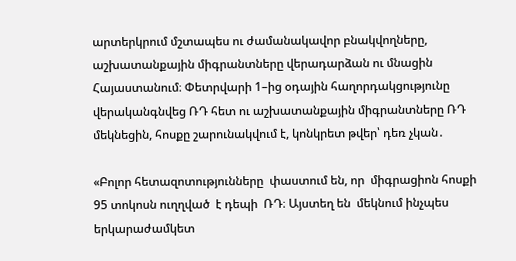արտերկրում մշտապես ու ժամանակավոր բնակվողները, աշխատանքային միգրանտները վերադարձան ու մնացին Հայաստանում։ Փետրվարի 1–ից օդային հաղորդակցությունը վերականգնվեց ՌԴ հետ ու աշխատանքային միգրանտները ՌԴ մեկնեցին, հոսքը շարունակվում է, կոնկրետ թվեր՝ դեռ չկան․

«Բոլոր հետազոտությունները  փաստում են, որ  միգրացիոն հոսքի  95 տոկոսն ուղղված  է դեպի  ՌԴ։ Այստեղ են  մեկնում ինչպես երկարաժամկետ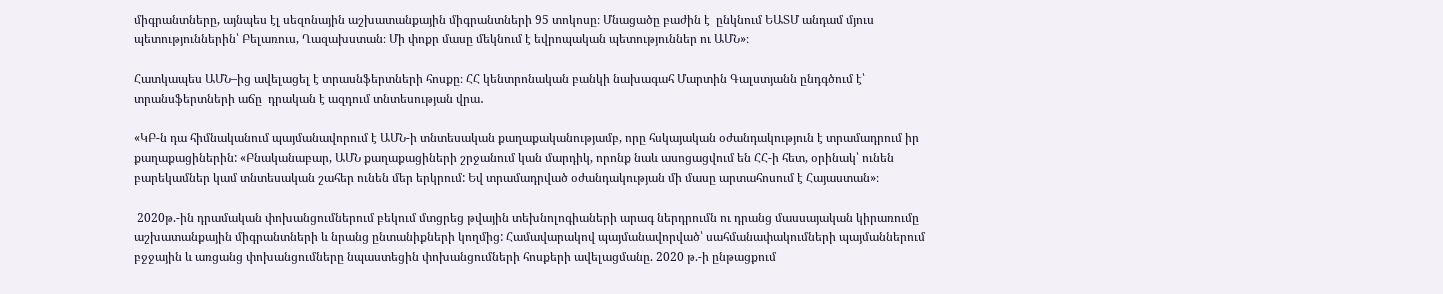միգրանտները, այնպես էլ սեզոնային աշխատանքային միգրանտների 95 տոկոսը։ Մնացածը բաժին է  ընկնում ԵԱՏՄ անդամ մյուս պետություններին՝ Բելառուս, Ղազախստան։ Մի փոքր մասը մեկնում է եվրոպական պետություններ ու ԱՄՆ»։

Հատկապես ԱՄՆ–ից ավելացել է տրասնֆերտների հոսքը։ ՀՀ կենտրոնական բանկի նախագահ Մարտին Գալստյանն ընդգծում է՝ տրանսֆերտների աճը  դրական է ազդում տնտեսության վրա․

«ԿԲ-ն դա հիմնականում պայմանավորում է ԱՄՆ-ի տնտեսական քաղաքականությամբ, որը հսկայական օժանդակություն է տրամադրում իր քաղաքացիներին: «Բնականաբար, ԱՄՆ քաղաքացիների շրջանում կան մարդիկ, որոնք նաև ասոցացվում են ՀՀ-ի հետ, օրինակ՝ ունեն բարեկամներ կամ տնտեսական շահեր ունեն մեր երկրում: Եվ տրամադրված օժանդակության մի մասը արտահոսում է Հայաստան»։

 2020թ.-ին դրամական փոխանցումներում բեկում մտցրեց թվային տեխնոլոգիաների արագ ներդրումն ու դրանց մասսայական կիրառումը  աշխատանքային միգրանտների և նրանց ընտանիքների կողմից: Համավարակով պայմանավորված՝ սահմանափակումների պայմաններում բջջային և առցանց փոխանցումները նպաստեցին փոխանցումների հոսքերի ավելացմանը. 2020 թ.-ի ընթացքում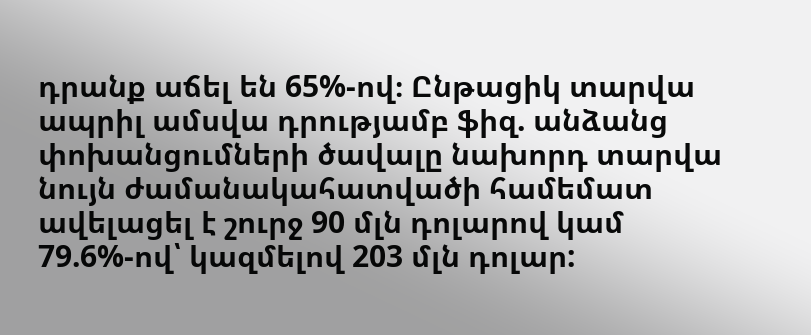դրանք աճել են 65%-ով։ Ընթացիկ տարվա ապրիլ ամսվա դրությամբ ֆիզ. անձանց փոխանցումների ծավալը նախորդ տարվա նույն ժամանակահատվածի համեմատ ավելացել է շուրջ 90 մլն դոլարով կամ 79.6%-ով՝ կազմելով 203 մլն դոլար: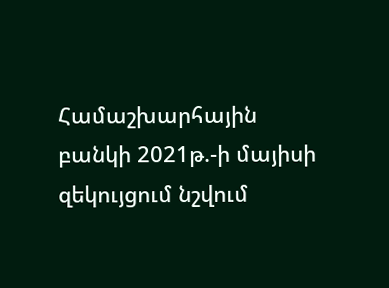Համաշխարհային բանկի 2021թ.-ի մայիսի զեկույցում նշվում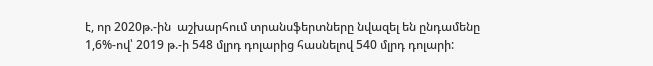է, որ 2020թ.-ին  աշխարհում տրանսֆերտները նվազել են ընդամենը 1,6%-ով՝ 2019 թ.-ի 548 մլրդ դոլարից հասնելով 540 մլրդ դոլարի: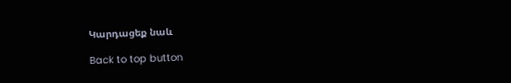Կարդացեք նաև

Back to top button